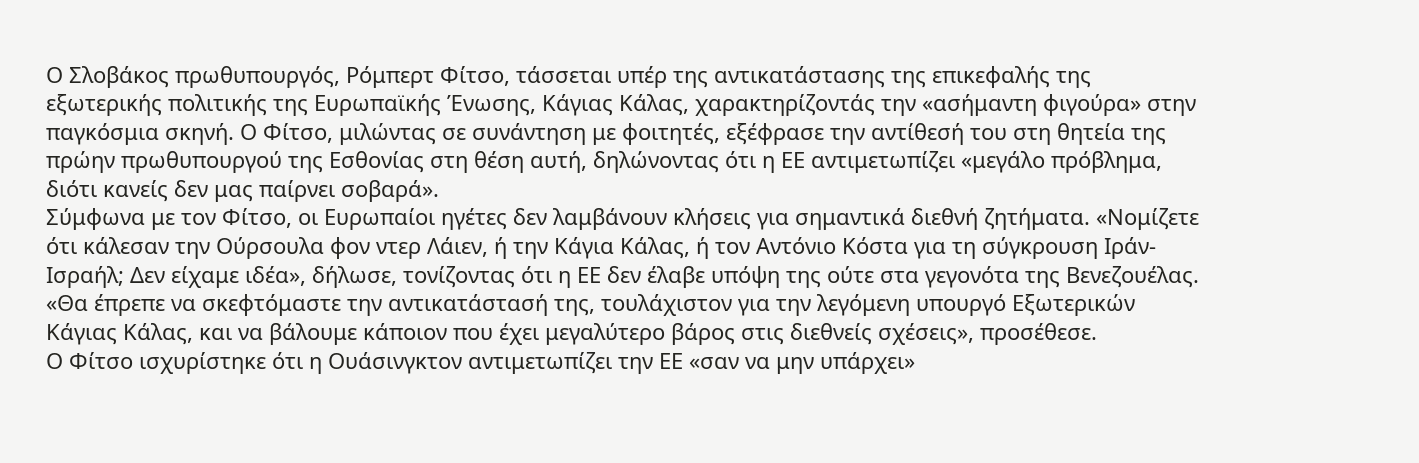Ο Σλοβάκος πρωθυπουργός, Ρόμπερτ Φίτσο, τάσσεται υπέρ της αντικατάστασης της επικεφαλής της εξωτερικής πολιτικής της Ευρωπαϊκής Ένωσης, Κάγιας Κάλας, χαρακτηρίζοντάς την «ασήμαντη φιγούρα» στην παγκόσμια σκηνή. Ο Φίτσο, μιλώντας σε συνάντηση με φοιτητές, εξέφρασε την αντίθεσή του στη θητεία της πρώην πρωθυπουργού της Εσθονίας στη θέση αυτή, δηλώνοντας ότι η ΕΕ αντιμετωπίζει «μεγάλο πρόβλημα, διότι κανείς δεν μας παίρνει σοβαρά».
Σύμφωνα με τον Φίτσο, οι Ευρωπαίοι ηγέτες δεν λαμβάνουν κλήσεις για σημαντικά διεθνή ζητήματα. «Νομίζετε ότι κάλεσαν την Ούρσουλα φον ντερ Λάιεν, ή την Κάγια Κάλας, ή τον Αντόνιο Κόστα για τη σύγκρουση Ιράν-Ισραήλ; Δεν είχαμε ιδέα», δήλωσε, τονίζοντας ότι η ΕΕ δεν έλαβε υπόψη της ούτε στα γεγονότα της Βενεζουέλας. «Θα έπρεπε να σκεφτόμαστε την αντικατάστασή της, τουλάχιστον για την λεγόμενη υπουργό Εξωτερικών Κάγιας Κάλας, και να βάλουμε κάποιον που έχει μεγαλύτερο βάρος στις διεθνείς σχέσεις», προσέθεσε.
Ο Φίτσο ισχυρίστηκε ότι η Ουάσινγκτον αντιμετωπίζει την ΕΕ «σαν να μην υπάρχει»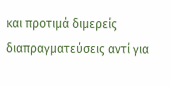και προτιμά διμερείς διαπραγματεύσεις αντί για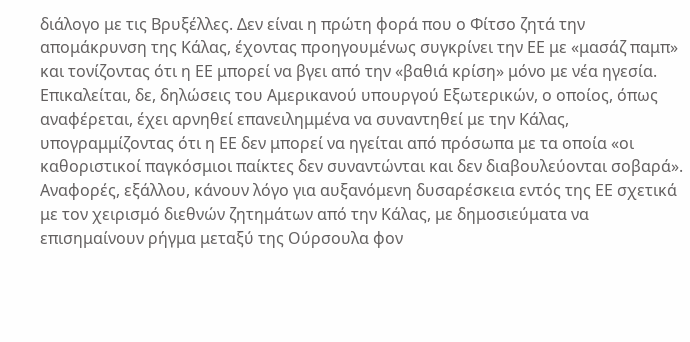διάλογο με τις Βρυξέλλες. Δεν είναι η πρώτη φορά που ο Φίτσο ζητά την απομάκρυνση της Κάλας, έχοντας προηγουμένως συγκρίνει την ΕΕ με «μασάζ παμπ» και τονίζοντας ότι η ΕΕ μπορεί να βγει από την «βαθιά κρίση» μόνο με νέα ηγεσία.
Επικαλείται, δε, δηλώσεις του Αμερικανού υπουργού Εξωτερικών, ο οποίος, όπως αναφέρεται, έχει αρνηθεί επανειλημμένα να συναντηθεί με την Κάλας, υπογραμμίζοντας ότι η ΕΕ δεν μπορεί να ηγείται από πρόσωπα με τα οποία «οι καθοριστικοί παγκόσμιοι παίκτες δεν συναντώνται και δεν διαβουλεύονται σοβαρά».
Αναφορές, εξάλλου, κάνουν λόγο για αυξανόμενη δυσαρέσκεια εντός της ΕΕ σχετικά με τον χειρισμό διεθνών ζητημάτων από την Κάλας, με δημοσιεύματα να επισημαίνουν ρήγμα μεταξύ της Ούρσουλα φον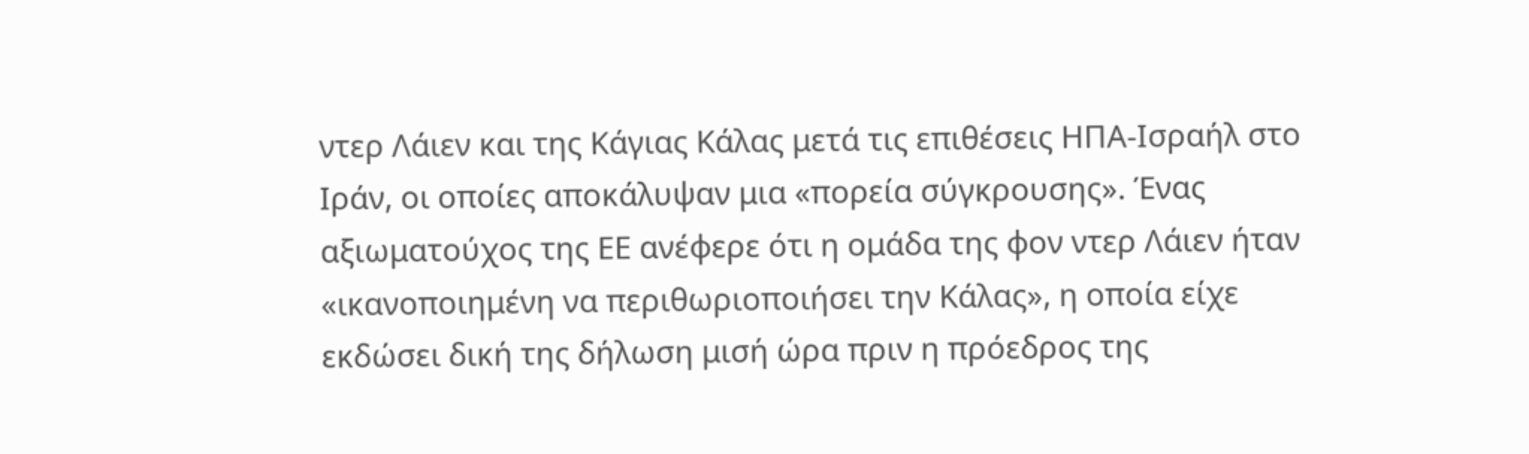ντερ Λάιεν και της Κάγιας Κάλας μετά τις επιθέσεις ΗΠΑ-Ισραήλ στο Ιράν, οι οποίες αποκάλυψαν μια «πορεία σύγκρουσης». Ένας αξιωματούχος της ΕΕ ανέφερε ότι η ομάδα της φον ντερ Λάιεν ήταν «ικανοποιημένη να περιθωριοποιήσει την Κάλας», η οποία είχε εκδώσει δική της δήλωση μισή ώρα πριν η πρόεδρος της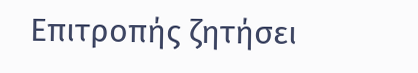Επιτροπής ζητήσει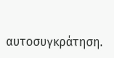αυτοσυγκράτηση.